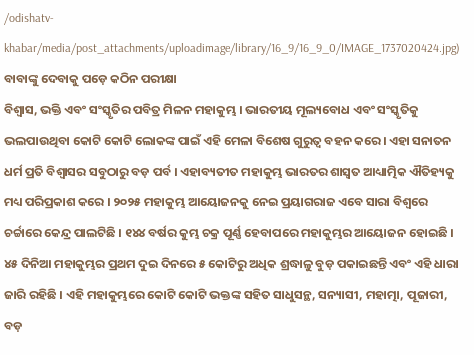/odishatv-khabar/media/post_attachments/uploadimage/library/16_9/16_9_0/IMAGE_1737020424.jpg)
ବାବାଙ୍କୁ ଦେବାକୁ ପଡ଼େ କଠିନ ପରୀକ୍ଷା
ବିଶ୍ୱାସ, ଭକ୍ତି ଏବଂ ସଂସ୍କୃତିର ପବିତ୍ର ମିଳନ ମହାକୁମ୍ଭ । ଭାରତୀୟ ମୂଲ୍ୟବୋଧ ଏବଂ ସଂସ୍କୃତିକୁ ଭଲପାଉଥିବା କୋଟି କୋଟି ଲୋକଙ୍କ ପାଇଁ ଏହି ମେଳା ବିଶେଷ ଗୁରୁତ୍ୱ ବହନ କରେ। ଏହା ସନାତନ ଧର୍ମ ପ୍ରତି ବିଶ୍ୱାସର ସବୁଠାରୁ ବଡ଼ ପର୍ବ । ଏହାବ୍ୟତୀତ ମହାକୁମ୍ଭ ଭାରତର ଶାସ୍ୱତ ଆଧ୍ୟାତ୍ମିକ ଐତିହ୍ୟକୁ ମଧ୍ୟ ପରିପ୍ରକାଶ କରେ । ୨୦୨୫ ମହାକୁମ୍ଭ ଆୟୋଜନକୁ ନେଇ ପ୍ରୟାଗରାଜ ଏବେ ସାରା ବିଶ୍ୱରେ ଚର୍ଚ୍ଚାରେ କେନ୍ଦ୍ର ପାଲଟିଛି । ୧୪୪ ବର୍ଷର କୁମ୍ଭ ଚକ୍ର ପୂର୍ଣ୍ଣ ହେବାପରେ ମହାକୁମ୍ଭର ଆୟୋଜନ ହୋଇଛି । ୪୫ ଦିନିଆ ମହାକୁମ୍ଭର ପ୍ରଥମ ଦୁଇ ଦିନରେ ୫ କୋଟିରୁ ଅଧିକ ଶ୍ରଦ୍ଧାଳୁ ବୁଡ଼ ପକାଇଛନ୍ତି ଏବଂ ଏହି ଧାରା ଜାରି ରହିଛି । ଏହି ମହାକୁମ୍ଭରେ କୋଟି କୋଟି ଭକ୍ତଙ୍କ ସହିତ ସାଧୁସନ୍ଥ, ସନ୍ୟାସୀ, ମହାତ୍ମା, ପୂଜାରୀ, ବଡ଼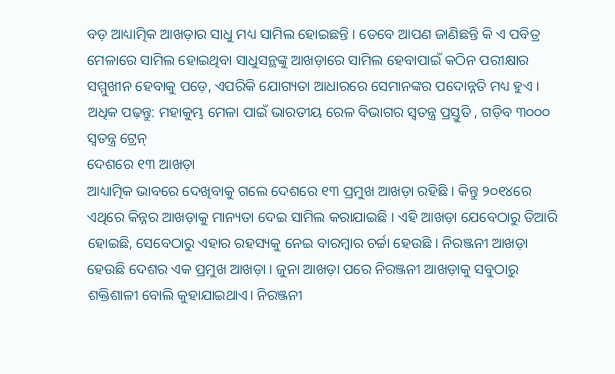ବଡ଼ ଆଧ୍ୟାତ୍ମିକ ଆଖଡ଼ାର ସାଧୁ ମଧ୍ୟ ସାମିଲ ହୋଇଛନ୍ତି । ତେବେ ଆପଣ ଜାଣିଛନ୍ତି କି ଏ ପବିତ୍ର ମେଳାରେ ସାମିଲ ହୋଇଥିବା ସାଧୁସନ୍ଥଙ୍କୁ ଆଖଡ଼ାରେ ସାମିଲ ହେବାପାଇଁ କଠିନ ପରୀକ୍ଷାର ସମ୍ମୁଖୀନ ହେବାକୁ ପଡ଼େ, ଏପରିକି ଯୋଗ୍ୟତା ଆଧାରରେ ସେମାନଙ୍କର ପଦୋନ୍ନତି ମଧ୍ୟ ହୁଏ ।
ଅଧିକ ପଢ଼ନ୍ତୁ: ମହାକୁମ୍ଭ ମେଳା ପାଇଁ ଭାରତୀୟ ରେଳ ବିଭାଗର ସ୍ୱତନ୍ତ୍ର ପ୍ରସ୍ତୁତି , ଗଡ଼ିବ ୩୦୦୦ ସ୍ୱତନ୍ତ୍ର ଟ୍ରେନ୍
ଦେଶରେ ୧୩ ଆଖଡ଼ା
ଆଧ୍ୟାତ୍ମିକ ଭାବରେ ଦେଖିବାକୁ ଗଲେ ଦେଶରେ ୧୩ ପ୍ରମୁଖ ଆଖଡ଼ା ରହିଛି । କିନ୍ତୁ ୨୦୧୪ରେ ଏଥିରେ କିନ୍ନର ଆଖଡ଼ାକୁ ମାନ୍ୟତା ଦେଇ ସାମିଲ କରାଯାଇଛି । ଏହି ଆଖଡ଼ା ଯେବେଠାରୁ ତିଆରି ହୋଇଛି, ସେବେଠାରୁ ଏହାର ରହସ୍ୟକୁ ନେଇ ବାରମ୍ବାର ଚର୍ଚ୍ଚା ହେଉଛି । ନିରଞ୍ଜନୀ ଆଖଡ଼ା ହେଉଛି ଦେଶର ଏକ ପ୍ରମୁଖ ଆଖଡ଼ା । ଜୁନା ଆଖଡ଼ା ପରେ ନିରଞ୍ଜନୀ ଆଖଡ଼ାକୁ ସବୁଠାରୁ ଶକ୍ତିଶାଳୀ ବୋଲି କୁହାଯାଇଥାଏ। ନିରଞ୍ଜନୀ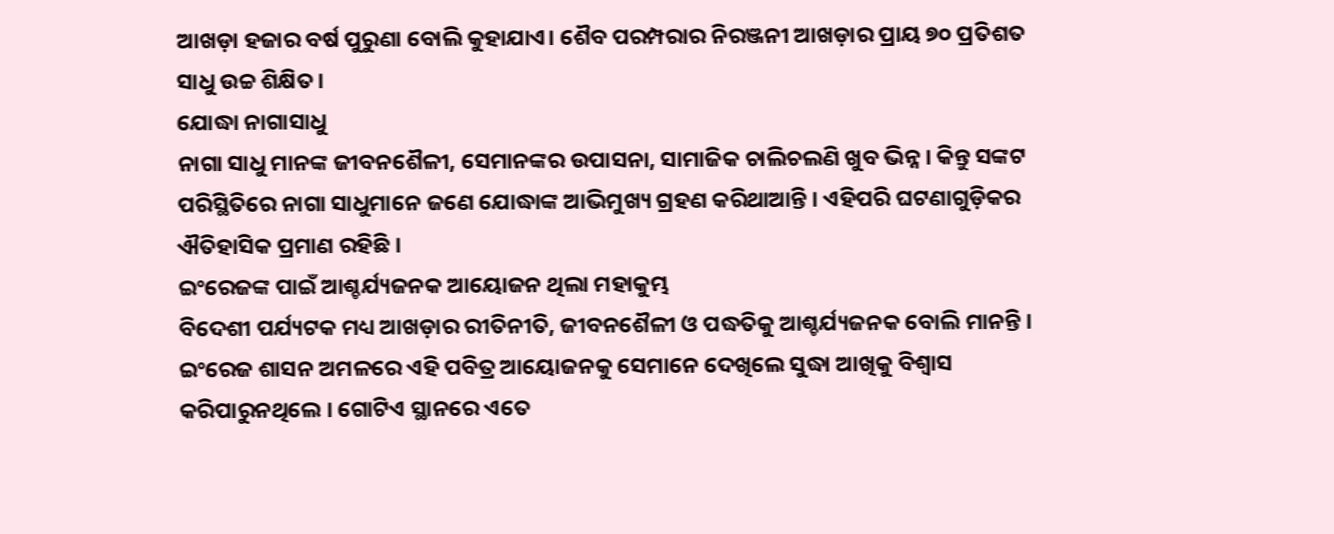ଆଖଡ଼ା ହଜାର ବର୍ଷ ପୁରୁଣା ବୋଲି କୁହାଯାଏ। ଶୈବ ପରମ୍ପରାର ନିରଞ୍ଜନୀ ଆଖଡ଼ାର ପ୍ରାୟ ୭୦ ପ୍ରତିଶତ ସାଧୁ ଉଚ୍ଚ ଶିକ୍ଷିତ।
ଯୋଦ୍ଧା ନାଗାସାଧୁ
ନାଗା ସାଧୁ ମାନଙ୍କ ଜୀବନଶୈଳୀ, ସେମାନଙ୍କର ଉପାସନା, ସାମାଜିକ ଚାଲିଚଲଣି ଖୁବ ଭିନ୍ନ । କିନ୍ତୁ ସଙ୍କଟ ପରିସ୍ଥିତିରେ ନାଗା ସାଧୁମାନେ ଜଣେ ଯୋଦ୍ଧାଙ୍କ ଆଭିମୁଖ୍ୟ ଗ୍ରହଣ କରିଥାଆନ୍ତି । ଏହିପରି ଘଟଣାଗୁଡ଼ିକର ଐତିହାସିକ ପ୍ରମାଣ ରହିଛି ।
ଇଂରେଜଙ୍କ ପାଇଁ ଆଶ୍ଚର୍ଯ୍ୟଜନକ ଆୟୋଜନ ଥିଲା ମହାକୁମ୍ଭ
ବିଦେଶୀ ପର୍ଯ୍ୟଟକ ମଧ୍ୟ ଆଖଡ଼ାର ରୀତିନୀତି, ଜୀବନଶୈଳୀ ଓ ପଦ୍ଧତିକୁ ଆଶ୍ଚର୍ଯ୍ୟଜନକ ବୋଲି ମାନନ୍ତି । ଇଂରେଜ ଶାସନ ଅମଳରେ ଏହି ପବିତ୍ର ଆୟୋଜନକୁ ସେମାନେ ଦେଖିଲେ ସୁଦ୍ଧା ଆଖିକୁ ବିଶ୍ୱାସ କରିପାରୁନଥିଲେ । ଗୋଟିଏ ସ୍ଥାନରେ ଏତେ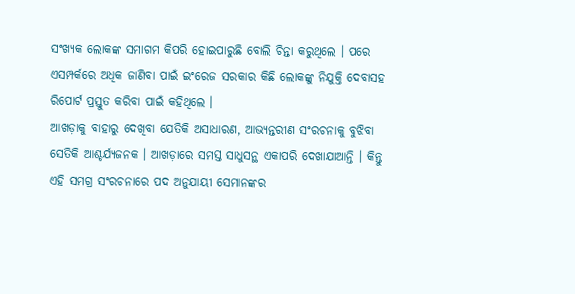ସଂଖ୍ୟକ ଲୋକଙ୍କ ସମାଗମ କିପରି ହୋଇପାରୁଛି ବୋଲି ଚିନ୍ତା କରୁଥିଲେ । ପରେ ଏସମ୍ପର୍କରେ ଅଧିକ ଜାଣିବା ପାଇଁ ଇଂରେଜ ସରକାର କିଛି ଲୋକଙ୍କୁ ନିଯୁକ୍ତି ଦେବାସହ ରିପୋର୍ଟ ପ୍ରସ୍ତୁତ କରିବା ପାଇଁ କହିଥିଲେ ।
ଆଖଡ଼ାକୁ ବାହାରୁ ଦେଖିବା ଯେତିକି ଅସାଧାରଣ, ଆଭ୍ୟନ୍ତରୀଣ ସଂରଚନାକୁ ବୁଝିବା ସେତିକି ଆଶ୍ଚର୍ଯ୍ୟଜନକ । ଆଖଡ଼ାରେ ସମସ୍ତ ସାଧୁସନ୍ଥ ଏକାପରି ଦେଖାଯାଆନ୍ତି । କିନ୍ତୁ ଏହି ସମଗ୍ର ସଂରଚନାରେ ପଦ ଅନୁଯାୟୀ ସେମାନଙ୍କର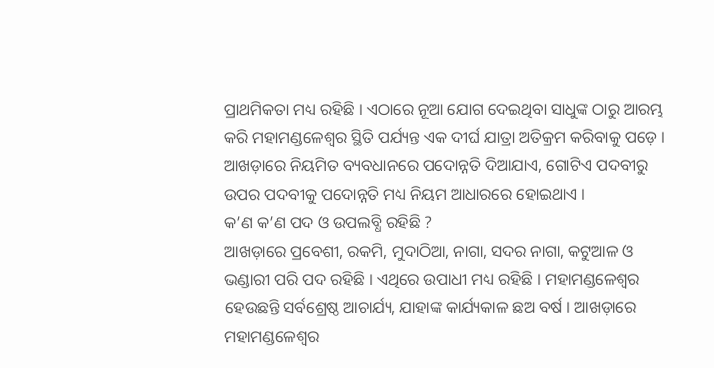ପ୍ରାଥମିକତା ମଧ୍ୟ ରହିଛି । ଏଠାରେ ନୂଆ ଯୋଗ ଦେଇଥିବା ସାଧୁଙ୍କ ଠାରୁ ଆରମ୍ଭ କରି ମହାମଣ୍ଡଳେଶ୍ୱର ସ୍ଥିତି ପର୍ଯ୍ୟନ୍ତ ଏକ ଦୀର୍ଘ ଯାତ୍ରା ଅତିକ୍ରମ କରିବାକୁ ପଡ଼େ । ଆଖଡ଼ାରେ ନିୟମିତ ବ୍ୟବଧାନରେ ପଦୋନ୍ନତି ଦିଆଯାଏ, ଗୋଟିଏ ପଦବୀରୁ ଉପର ପଦବୀକୁ ପଦୋନ୍ନତି ମଧ୍ୟ ନିୟମ ଆଧାରରେ ହୋଇଥାଏ ।
କ’ଣ କ’ଣ ପଦ ଓ ଉପଲବ୍ଧି ରହିଛି ?
ଆଖଡ଼ାରେ ପ୍ରବେଶୀ, ରକମି, ମୁଦାଠିଆ, ନାଗା, ସଦର ନାଗା, କଟୁଆଳ ଓ ଭଣ୍ଡାରୀ ପରି ପଦ ରହିଛି । ଏଥିରେ ଉପାଧୀ ମଧ୍ୟ ରହିଛି । ମହାମଣ୍ଡଳେଶ୍ୱର ହେଉଛନ୍ତି ସର୍ବଶ୍ରେଷ୍ଠ ଆଚାର୍ଯ୍ୟ, ଯାହାଙ୍କ କାର୍ଯ୍ୟକାଳ ଛଅ ବର୍ଷ । ଆଖଡ଼ାରେ ମହାମଣ୍ଡଳେଶ୍ୱର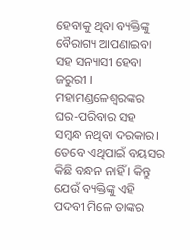ହେବାକୁ ଥିବା ବ୍ୟକ୍ତିଙ୍କୁ ବୈରାଗ୍ୟ ଆପଣାଇବା ସହ ସନ୍ୟାସୀ ହେବା ଜରୁରୀ । ମହାମଣ୍ଡଳେଶ୍ୱରଙ୍କର ଘର-ପରିବାର ସହ ସମ୍ବନ୍ଧ ନଥିବା ଦରକାର। ତେବେ ଏଥିପାଇଁ ବୟସର କିଛି ବନ୍ଧନ ନାହିଁ । କିନ୍ତୁ ଯେଉଁ ବ୍ୟକ୍ତିଙ୍କୁ ଏହି ପଦବୀ ମିଳେ ତାଙ୍କର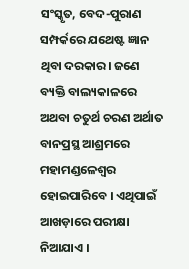ସଂସ୍କୃତ, ବେଦ-ପୁରାଣ ସମ୍ପର୍କରେ ଯଥେଷ୍ଟ ଜ୍ଞାନ ଥିବା ଦରକାର। ଜଣେ ବ୍ୟକ୍ତି ବାଲ୍ୟକାଳରେ ଅଥବା ଚତୁର୍ଥ ଚରଣ ଅର୍ଥାତ ବାନପ୍ରସ୍ଥ ଆଶ୍ରମରେ ମହାମଣ୍ଡଳେଶ୍ୱର ହୋଇପାରିବେ । ଏଥିପାଇଁ ଆଖଡ଼ାରେ ପରୀକ୍ଷା ନିଆଯାଏ ।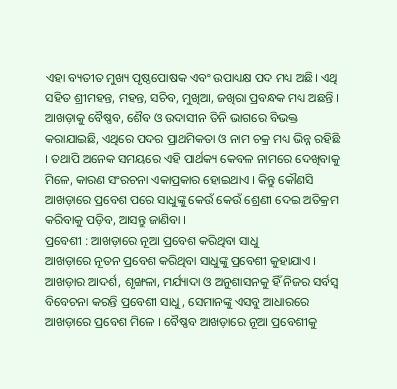ଏହା ବ୍ୟତୀତ ମୁଖ୍ୟ ପୃଷ୍ଠପୋଷକ ଏବଂ ଉପାଧ୍ୟକ୍ଷ ପଦ ମଧ୍ୟ ଅଛି। ଏଥି ସହିତ ଶ୍ରୀମହନ୍ତ, ମହନ୍ତ, ସଚିବ, ମୁଖିଆ, ଜଖିରା ପ୍ରବନ୍ଧକ ମଧ୍ୟ ଅଛନ୍ତି । ଆଖଡ଼ାକୁ ବୈଷ୍ଣବ, ଶୈବ ଓ ଉଦାସୀନ ତିନି ଭାଗରେ ବିଭକ୍ତ କରାଯାଇଛି, ଏଥିରେ ପଦର ପ୍ରାଥମିକତା ଓ ନାମ ଚକ୍ର ମଧ୍ୟ ଭିନ୍ନ ରହିଛି । ତଥାପି ଅନେକ ସମୟରେ ଏହି ପାର୍ଥକ୍ୟ କେବଳ ନାମରେ ଦେଖିବାକୁ ମିଳେ, କାରଣ ସଂରଚନା ଏକାପ୍ରକାର ହୋଇଥାଏ । କିନ୍ତୁ କୌଣସି ଆଖଡ଼ାରେ ପ୍ରବେଶ ପରେ ସାଧୁଙ୍କୁ କେଉଁ କେଉଁ ଶ୍ରେଣୀ ଦେଇ ଅତିକ୍ରମ କରିବାକୁ ପଡ଼ିବ, ଆସନ୍ତୁ ଜାଣିବା ।
ପ୍ରବେଶୀ : ଆଖଡ଼ାରେ ନୂଆ ପ୍ରବେଶ କରିଥିବା ସାଧୁ
ଆଖଡ଼ାରେ ନୂତନ ପ୍ରବେଶ କରିଥିବା ସାଧୁଙ୍କୁ ପ୍ରବେଶୀ କୁହାଯାଏ । ଆଖଡ଼ାର ଆଦର୍ଶ, ଶୃଙ୍ଖଳା, ମର୍ଯ୍ୟାଦା ଓ ଅନୁଶାସନକୁ ହିଁ ନିଜର ସର୍ବସ୍ୱ ବିବେଚନା କରନ୍ତି ପ୍ରବେଶୀ ସାଧୁ, ସେମାନଙ୍କୁ ଏସବୁ ଆଧାରରେ ଆଖଡ଼ାରେ ପ୍ରବେଶ ମିଳେ । ବୈଷ୍ଣବ ଆଖଡ଼ାରେ ନୂଆ ପ୍ରବେଶୀକୁ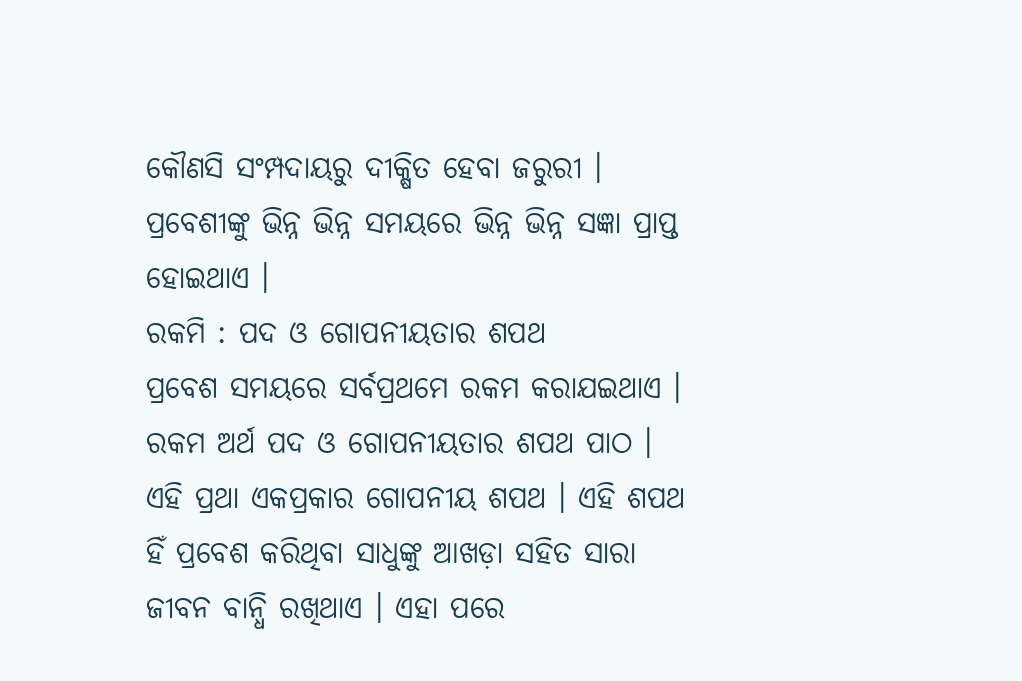କୌଣସି ସଂମ୍ପଦାୟରୁ ଦୀକ୍ଷିତ ହେବା ଜରୁରୀ । ପ୍ରବେଶୀଙ୍କୁ ଭିନ୍ନ ଭିନ୍ନ ସମୟରେ ଭିନ୍ନ ଭିନ୍ନ ସଜ୍ଞା ପ୍ରାପ୍ତ ହୋଇଥାଏ ।
ରକମି : ପଦ ଓ ଗୋପନୀୟତାର ଶପଥ
ପ୍ରବେଶ ସମୟରେ ସର୍ବପ୍ରଥମେ ରକମ କରାଯଇଥାଏ । ରକମ ଅର୍ଥ ପଦ ଓ ଗୋପନୀୟତାର ଶପଥ ପାଠ । ଏହି ପ୍ରଥା ଏକପ୍ରକାର ଗୋପନୀୟ ଶପଥ । ଏହି ଶପଥ ହିଁ ପ୍ରବେଶ କରିଥିବା ସାଧୁଙ୍କୁ ଆଖଡ଼ା ସହିତ ସାରା ଜୀବନ ବାନ୍ଧି ରଖିଥାଏ । ଏହା ପରେ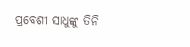ପ୍ରବେଶୀ ସାଧୁଙ୍କୁ ତିନି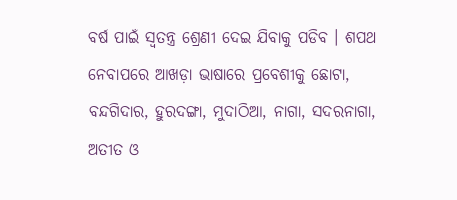ବର୍ଷ ପାଇଁ ସ୍ୱତନ୍ତ୍ର ଶ୍ରେଣୀ ଦେଇ ଯିବାକୁ ପଡିବ । ଶପଥ ନେବାପରେ ଆଖଡ଼ା ଭାଷାରେ ପ୍ରବେଶୀକୁ ଛୋଟା, ବନ୍ଦଗିଦାର, ହୁରଦଙ୍ଗା, ମୁଦାଠିଆ, ନାଗା, ସଦରନାଗା, ଅତୀତ ଓ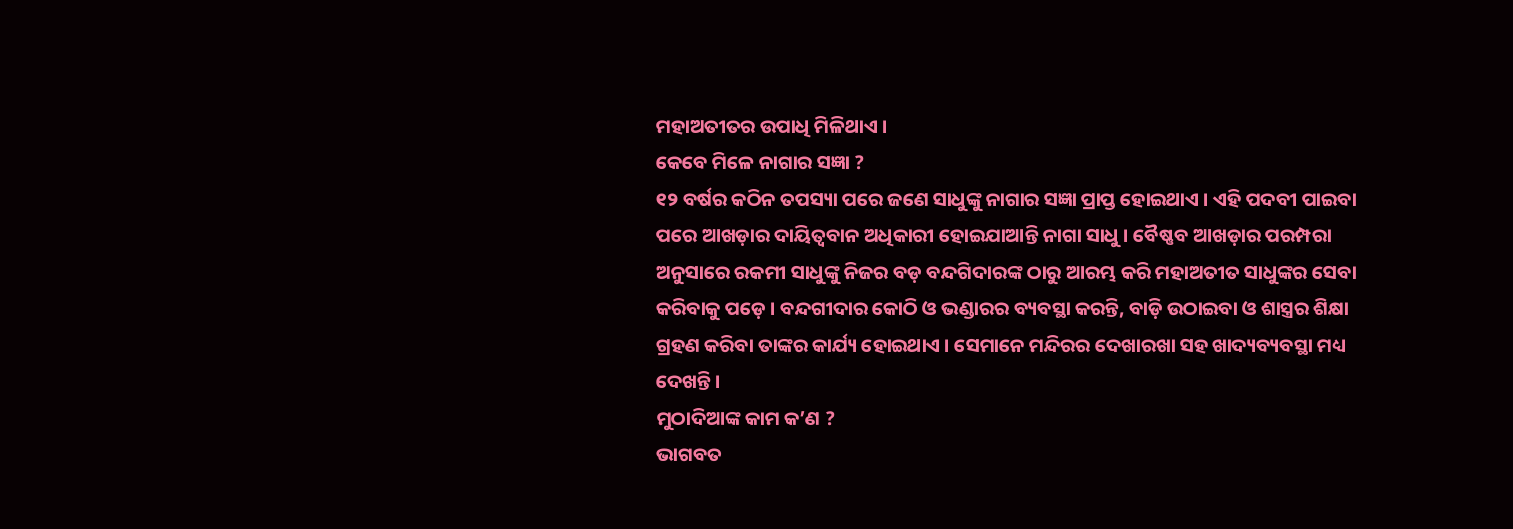ମହାଅତୀତର ଉପାଧି ମିଳିଥାଏ ।
କେବେ ମିଳେ ନାଗାର ସଜ୍ଞା ?
୧୨ ବର୍ଷର କଠିନ ତପସ୍ୟା ପରେ ଜଣେ ସାଧୁଙ୍କୁ ନାଗାର ସଜ୍ଞା ପ୍ରାପ୍ତ ହୋଇଥାଏ । ଏହି ପଦବୀ ପାଇବା ପରେ ଆଖଡ଼ାର ଦାୟିତ୍ୱବାନ ଅଧିକାରୀ ହୋଇଯାଆନ୍ତି ନାଗା ସାଧୁ । ବୈଷ୍ଣବ ଆଖଡ଼ାର ପରମ୍ପରା ଅନୁସାରେ ରକମୀ ସାଧୁଙ୍କୁ ନିଜର ବଡ଼ ବନ୍ଦଗିଦାରଙ୍କ ଠାରୁ ଆରମ୍ଭ କରି ମହାଅତୀତ ସାଧୁଙ୍କର ସେବା କରିବାକୁ ପଡ଼େ । ବନ୍ଦଗୀଦାର କୋଠି ଓ ଭଣ୍ଡାରର ବ୍ୟବସ୍ଥା କରନ୍ତି, ବାଡ଼ି ଉଠାଇବା ଓ ଶାସ୍ତ୍ରର ଶିକ୍ଷା ଗ୍ରହଣ କରିବା ତାଙ୍କର କାର୍ଯ୍ୟ ହୋଇଥାଏ । ସେମାନେ ମନ୍ଦିରର ଦେଖାରଖା ସହ ଖାଦ୍ୟବ୍ୟବସ୍ଥା ମଧ୍ୟ ଦେଖନ୍ତି ।
ମୁଠାଦିଆଙ୍କ କାମ କ’ଣ ?
ଭାଗବତ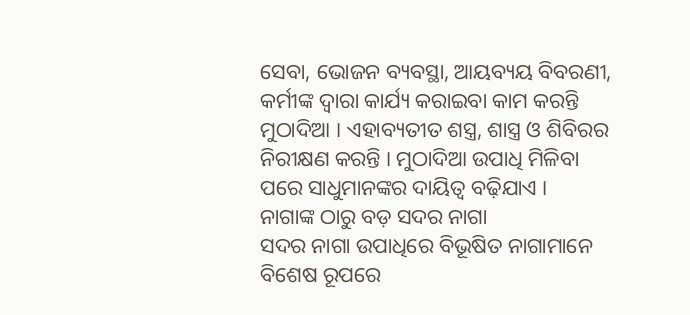ସେବା, ଭୋଜନ ବ୍ୟବସ୍ଥା, ଆୟବ୍ୟୟ ବିବରଣୀ, କର୍ମୀଙ୍କ ଦ୍ୱାରା କାର୍ଯ୍ୟ କରାଇବା କାମ କରନ୍ତି ମୁଠାଦିଆ । ଏହାବ୍ୟତୀତ ଶସ୍ତ୍ର, ଶାସ୍ତ୍ର ଓ ଶିବିରର ନିରୀକ୍ଷଣ କରନ୍ତି । ମୁଠାଦିଆ ଉପାଧି ମିଳିବା ପରେ ସାଧୁମାନଙ୍କର ଦାୟିତ୍ୱ ବଢ଼ିଯାଏ ।
ନାଗାଙ୍କ ଠାରୁ ବଡ଼ ସଦର ନାଗା
ସଦର ନାଗା ଉପାଧିରେ ବିଭୂଷିତ ନାଗାମାନେ ବିଶେଷ ରୂପରେ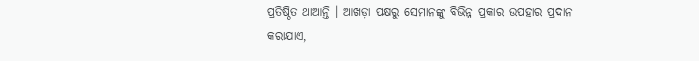ପ୍ରତିଷ୍ଠିତ ଥାଆନ୍ତି । ଆଖଡ଼ା ପକ୍ଷରୁ ସେମାନଙ୍କୁ ବିଭିନ୍ନ ପ୍ରକାର ଉପହାର ପ୍ରଦାନ କରାଯାଏ,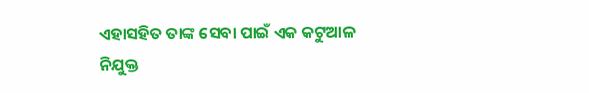ଏହାସହିତ ତାଙ୍କ ସେବା ପାଇଁ ଏକ କଟୁଆଳ ନିଯୁକ୍ତ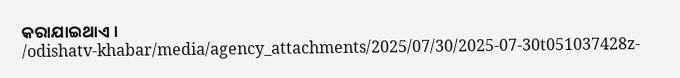କରାଯାଇଥାଏ ।
/odishatv-khabar/media/agency_attachments/2025/07/30/2025-07-30t051037428z-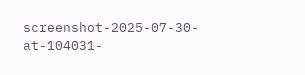screenshot-2025-07-30-at-104031-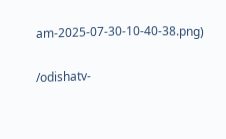am-2025-07-30-10-40-38.png)

/odishatv-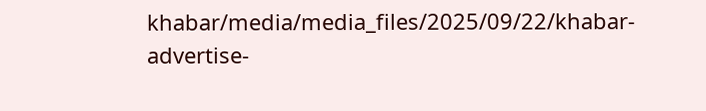khabar/media/media_files/2025/09/22/khabar-advertise-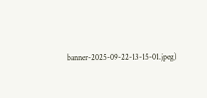banner-2025-09-22-13-15-01.jpeg)